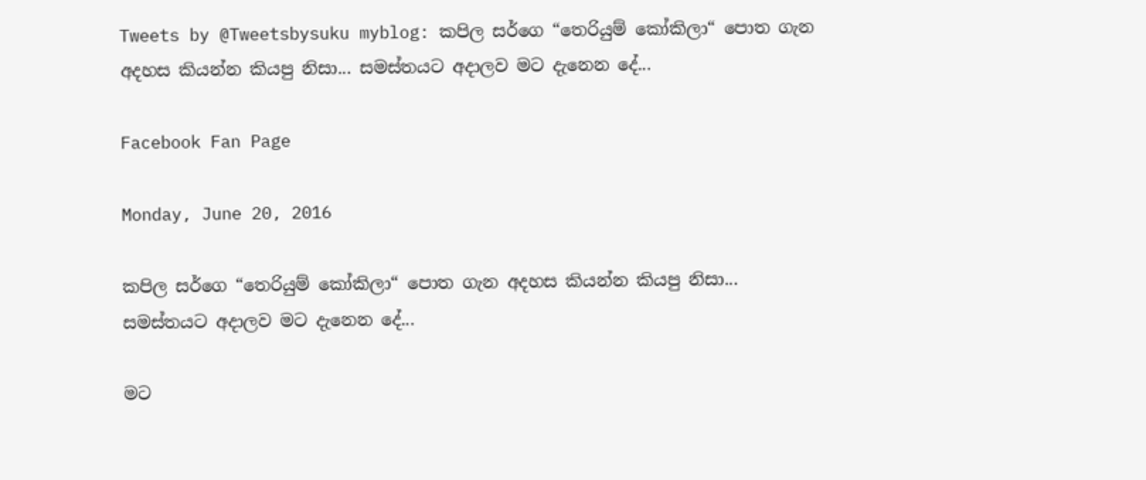Tweets by @Tweetsbysuku myblog: කපිල සර්ගෙ “තෙරියුම් කෝකිලා“ පොත ගැන අදහස කියන්න කියපු නිසා... සමස්තයට අදාලව මට දැනෙන දේ...

Facebook Fan Page

Monday, June 20, 2016

කපිල සර්ගෙ “තෙරියුම් කෝකිලා“ පොත ගැන අදහස කියන්න කියපු නිසා... සමස්තයට අදාලව මට දැනෙන දේ...

මට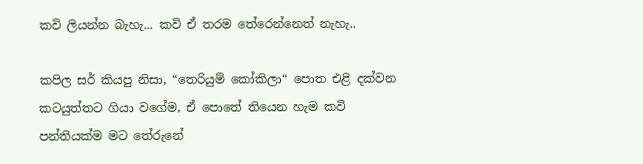කවි ලියන්න බැහැ... කවි ඒ තරම තේරෙන්නෙත් නැහැ..

කපිල සර් කියපු නිසා, “තෙරියුම් කෝකිලා“ පොත එළි දක්වන කටයුත්තට ගියා වගේම, ඒ පොතේ තියෙන හැම කවි පන්තියක්ම මට තේරුනේ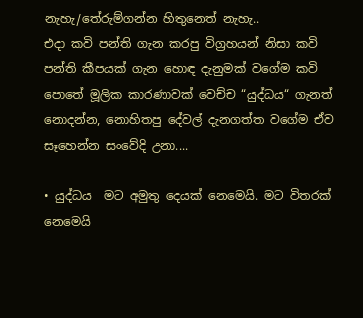නැහැ/තේරුම්ගන්න හිතුනෙත් නැහැ..
එදා කවි පන්ති ගැන කරපු විග්‍රහයන් නිසා කවි පන්ති කීපයක් ගැන හොඳ දැනුමක් වගේම කවි පොතේ මූලික කාරණාවක් වෙච්ච “යුද්ධය“ ගැනත් නොදන්න, නොහිතපු දේවල් දැනගත්ත වගේම ඒව සෑහෙන්න සංවේදි උනා....

• යුද්ධය  මට අමුතු දෙයක් නෙමෙයි. මට විතරක් නෙමෙයි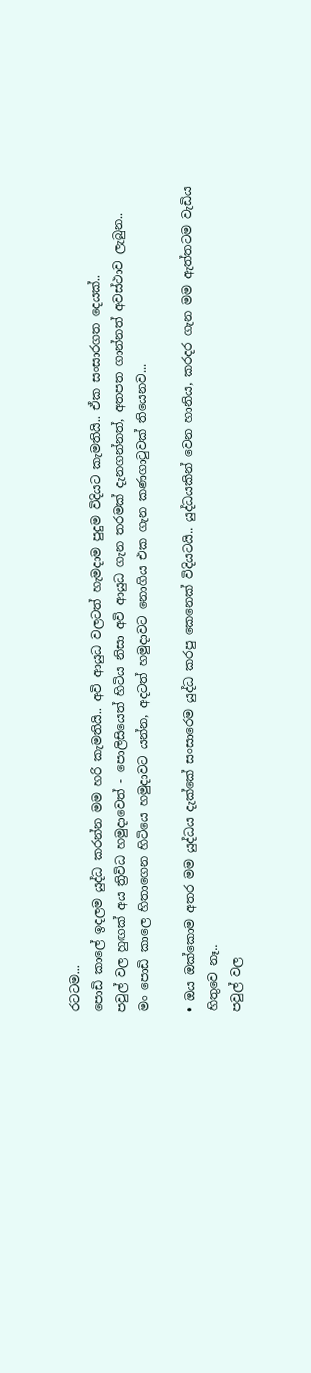රටටම...
පොඩි කාලේ ඉදලම යුද්ධ කරන්න මම හරි කැමතියි.. අවි ආයුධ වලටත් හැමදාම පුදුම විදියට කැමතියි.. ඒක සංසාරගත දෙයක්..
පවුල් වල හුඟක් අය ත්‍රිවිධ හමුදාවෙත් - පොලිසියෙත් හිටිය නිසා අවි ආයුධ ගැන තරමක් දැනගන්නත්, අතපත ගාන්නත් අවස්ථාව ලැබුන..
මං පොඩි කාලෙ හිතාගෙන හිටියෙ හමුදාවට යන්න, අදටත් හමුදාවට නොගිය එක ගැන කණගාටුවක් තියෙනව...

• ඔය ඔක්කොම අතර මම යුද්ධය දැක්කේ සංසාරෙම යුද්ධ කරපු කෙනෙක් විදියටයි.. යුද්ධයකින් වෙන හානිය, කරදර ගැන මම ඇත්තටම වැඩිය හිතුවෙ නෑ..
පවුල් වල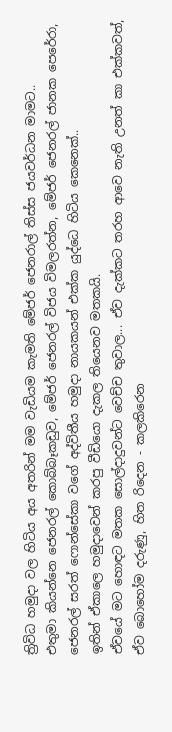ත්‍රිවිධ හමුදා වල හිටිය අය අතරින් මම වැඩියම කැමති මේජර් ජෙනරාල් තිස්ස ජයවර්ධන මාමට..
එතුමා කියන්නෙ ජෙනරල් කොබ්බෑකඩුව, මේජර් ජෙනරල් විජය විමලරත්න, මේජර් ජෙනරල් ජානක පෙරේරා, ජෙනරල් සරත් ෆොන්සේකා වගේ අද්විතීය හමුදා නායකයන් එක්ක යුද්ධෙ හිටිය කෙනෙක්..
ඉතින් ඒකාලෙ හමුදාවෙන් කරපු වීඩියො දැකල තියෙනව මතකයි.
ඒවයේ මට හොඳට මතක සොල්දාදුවන්ට වෙච්ච තුවාල... ඒව දැක්කට තරහ ආවෙ නැති උනත් කා එක්කවත්, ඒව බොහෝම දරුණු, හිත රිදෙන - කලකිරෙන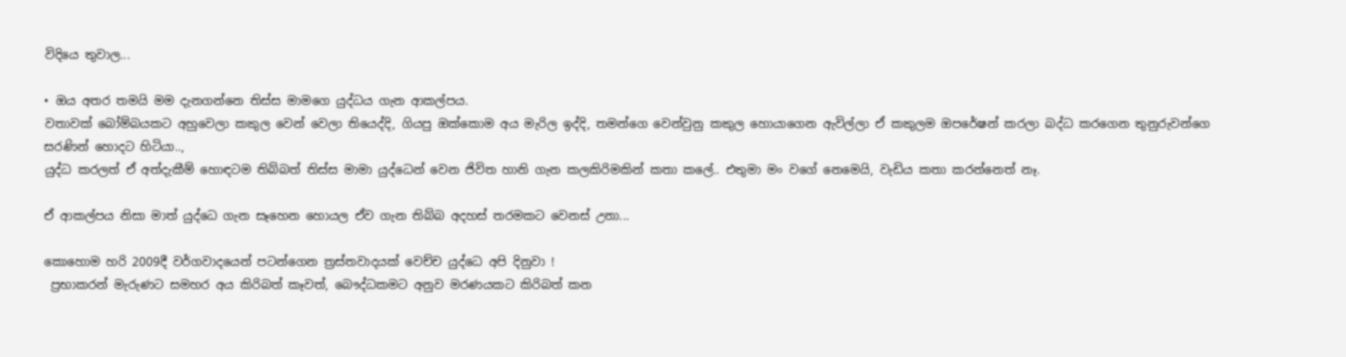විදියෙ තුවාල...

• ඔය අතර තමයි මම දැනගන්නෙ තිස්ස මාමගෙ යුද්ධය ගැන ආකල්පය.
වතාවක් බෝම්බයකට අහුවෙලා කකුල වෙන් වෙලා තියෙද්දි, ගියපු ඔක්කොම අය මැරිල ඉද්දි, තමන්ගෙ වෙන්වුනු කකුල හොයාගෙන ඇවිල්ලා ඒ කකුලම ඔපරේෂන් කරලා බද්ධ කරගෙන තුනුරුවන්ගෙ සරණින් හොදට හිටියා..,
යුද්ධ කරලත් ඒ අත්දැකීම් හොඳටම තිබ්බත් තිස්ස මාමා යුද්ධෙන් වෙන ජිවිත හානි ගැන කලකිරිමකින් කතා කලේ.. එතුමා මං වගේ නෙමෙයි, වැඩිය කතා කරන්නෙත් නෑ.

ඒ ආකල්පය නිසා මාත් යුද්ධෙ ගැන සෑහෙන හොයල ඒව ගැන තිබ්බ අදහස් තරමකට වෙනස් උනා...

කොහොම හරි 2009දී වර්ගවාදයෙන් පටන්ගෙන ත්‍රස්තවාදයක් වෙච්ච යුද්ධෙ අපි දිනුවා !
 ප්‍රභාකරන් මැරුණට සමහර අය කිරිබත් කෑවත්, බෞද්ධකමට අනුව මරණයකට කිරිබත් කන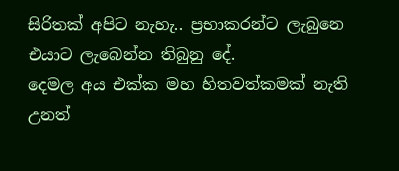සිරිතක් අපිට නැහැ.. ප්‍රභාකරන්ට ලැබුනෙ එයාට ලැබෙන්න තිබුනු දේ.
දෙමල අය එක්ක මහ හිතවත්කමක් නැති උනත්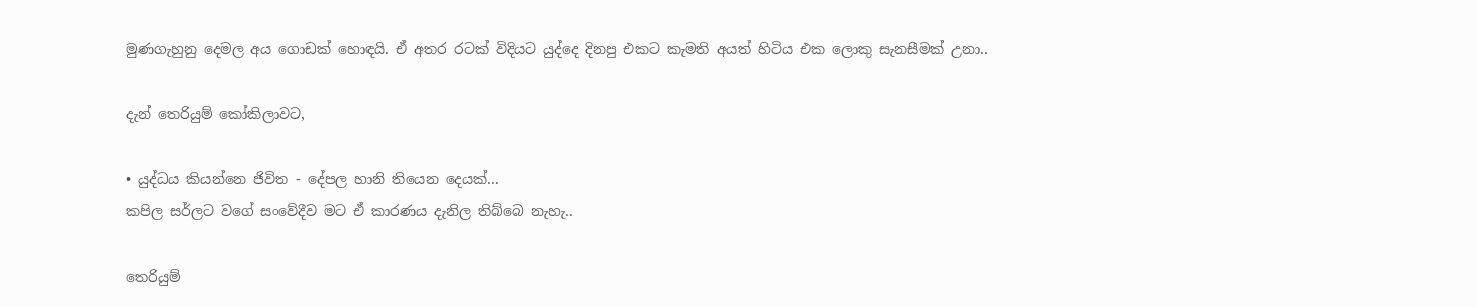මුණගැහුනු දෙමල අය ගොඩක් හොඳයි. ඒ අතර රටක් විදියට යුද්දෙ දිනපු එකට කැමති අයත් හිටිය එක ලොකු සැනසීමක් උනා..

දැන් තෙරියුම් කෝකිලාවට,

• යුද්ධය කියන්නෙ ජිවිත - දේපල හානි තියෙන දෙයක්...
කපිල සර්ලට වගේ සංවේදීව මට ඒ කාරණය දැනිල තිබ්බෙ නැහැ..

තෙරියුම්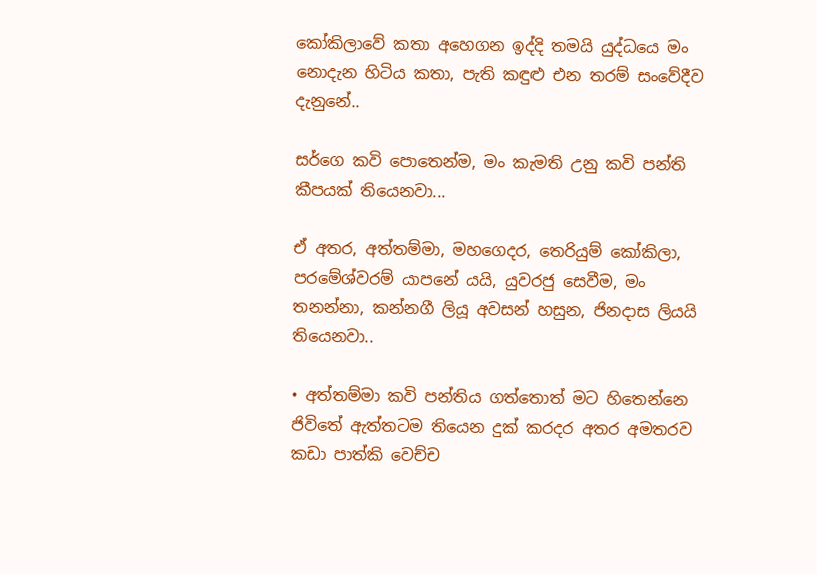කෝකිලාවේ කතා අහෙගන ඉද්දි තමයි යුද්ධයෙ මං නොදැන හිටිය කතා, පැති කඳුළු එන තරම් සංවේදීව දැනුනේ..

සර්ගෙ කවි පොතෙන්ම, මං කැමති උනු කවි පන්ති කීපයක් තියෙනවා...

ඒ අතර, අත්තම්මා, මහගෙදර, තෙරියුම් කෝකිලා, පරමේශ්වරම් යාපනේ යයි, යුවරජු සෙවීම, මං තනන්නා, කන්නගී ලියූ අවසන් හසුන, ජිනදාස ලියයි තියෙනවා..

• අත්තම්මා කවි පන්තිය ගත්තොත් මට හිතෙන්නෙ ජිවිතේ ඇත්තටම තියෙන දුක් කරදර අතර අමතරව කඩා පාත්කි වෙච්ච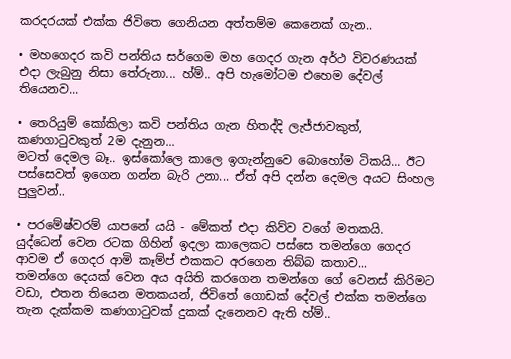කරදරයක් එක්ක ජිවිතෙ ගෙනියන අත්තම්ම කෙනෙක් ගැන..

• මහගෙදර කවි පන්තිය සර්ගෙම මහ ගෙදර ගැන අර්ථ විවරණයක් එදා ලැබුනු නිසා තේරුනා... හ්ම්.. අපි හැමෝටම එහෙම දේවල් තියෙනව...

• තෙරියුම් කෝකිලා කවි පන්තිය ගැන හිතද්දි ලැජ්ජාවකුත්, කණගාටුවකුත් 2ම දැනුන...
මටත් දෙමල බෑ.. ඉස්කෝලෙ කාලෙ ඉගැන්නුවෙ බොහෝම ටිකයි... ඊට පස්සෙවත් ඉගෙන ගන්න බැරි උනා... ඒත් අපි දන්න දෙමල අයට සිංහල පුලුවන්..

• පරමේෂ්වරම් යාපනේ යයි - මේකත් එදා කිව්ව වගේ මතකයි.  යුද්ධෙන් වෙන රටක ගිහින් ඉදලා කාලෙකට පස්සෙ තමන්ගෙ ගෙදර ආවම ඒ ගෙදර ආමි කෑම්ප් එකකට අරගෙන තිබ්බ කතාව...
තමන්ගෙ දෙයක් වෙන අය අයිති කරගෙන තමන්ගෙ ගේ වෙනස් කිරිමට වඩා, එතන තියෙන මතකයන්, ජිවිතේ ගොඩක් දේවල් එක්ක තමන්ගෙ තැන දැක්කම කණගාටුවක් දුකක් දැනෙනව ඇති හ්ම්..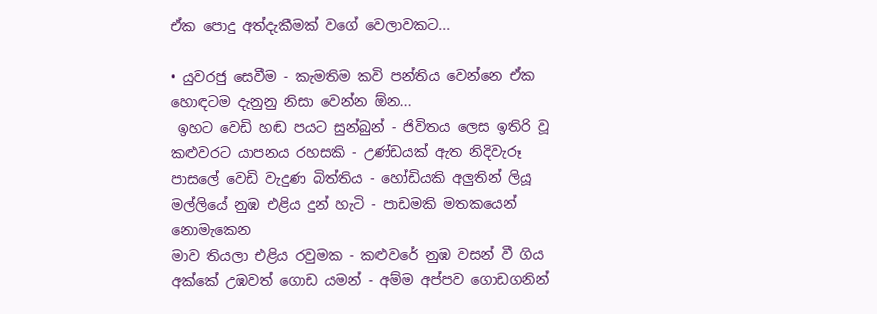ඒක පොදු අත්දැකීමක් වගේ වෙලාවකට...

• යුවරජු සෙවීම - කැමතිම කවි පන්තිය වෙන්නෙ ඒක හොඳටම දැනුනු නිසා වෙන්න ඕන...
 ඉහට වෙඩි හඬ පයට සුන්බුන් - ජිවිතය ලෙස ඉතිරි වූ
කළුවරට යාපනය රහසකි - උණ්ඩයක් ඇත නිදිවැරූ
පාසලේ වෙඩි වැදුණ බිත්තිය - හෝඩියකි අලුතින් ලියූ
මල්ලියේ නුඹ එළිය දුන් හැටි - පාඩමකි මතකයෙන් නොමැකෙන
මාව තියලා එළිය රවුමක - කළුවරේ නුඹ වසන් වී ගිය
අක්කේ උඹවත් ගොඩ යමන් - අම්ම අප්පව ගොඩගනින්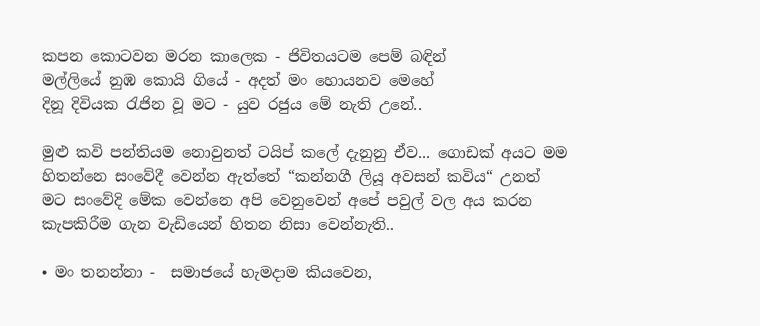කපන කොටවන මරන කාලෙක - ජිවිතයටම පෙම් බඳින්
මල්ලියේ නුඹ කොයි ගියේ - අදත් මං හොයනව මෙහේ
දිනූ දිවියක රැජින වූ මට - යුව රජුය මේ නැති උනේ..

මුළු කවි පන්තියම නොවුනත් ටයිප් කලේ දැනුනු ඒව... ගොඩක් අයට මම හිතන්නෙ සංවේදී වෙන්න ඇත්තේ “කන්නගී ලියූ අවසන් කවිය“ උනත් මට සංවේදි මේක වෙන්නෙ අපි වෙනුවෙන් අපේ පවුල් වල අය කරන කැපකිරීම ගැන වැඩියෙන් හිතන නිසා වෙන්නැති..

• මං තනන්නා -  සමාජයේ හැමදාම කියවෙන,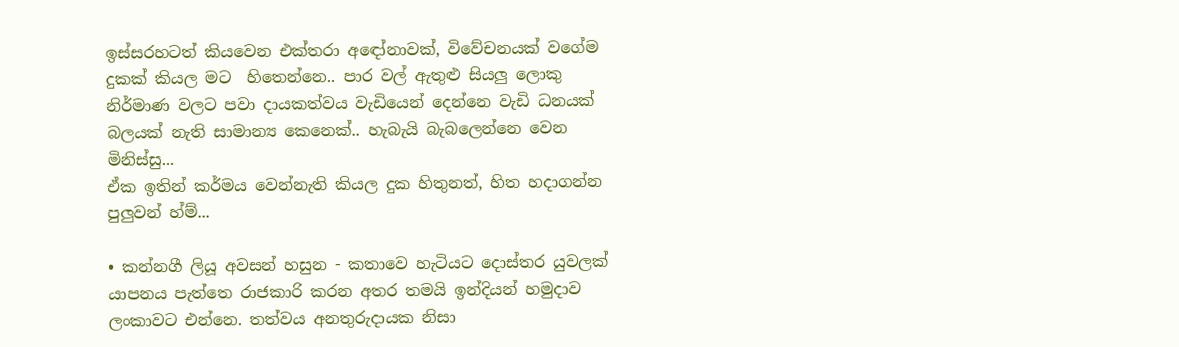ඉස්සරහටත් කියවෙන එක්තරා අඳෝනාවක්, විවේචනයක් වගේම දුකක් කියල මට  හිතෙන්නෙ.. පාර වල් ඇතුළු සියලු ලොකු නිර්මාණ වලට පවා දායකත්වය වැඩියෙන් දෙන්නෙ වැඩි ධනයක් බලයක් නැති සාමාන්‍ය කෙනෙක්.. හැබැයි බැබලෙන්නෙ වෙන මිනිස්සු...
ඒක ඉතින් කර්මය වෙන්නැති කියල දුක හිතුනත්, හිත හදාගන්න පුලුවන් හ්ම්...

• කන්නගී ලියූ අවසන් හසුන - කතාවෙ හැටියට දොස්තර යුවලක් යාපනය පැත්තෙ රාජකාරි කරන අතර තමයි ඉන්දියන් හමුදාව ලංකාවට එන්නෙ. තත්වය අනතුරුදායක නිසා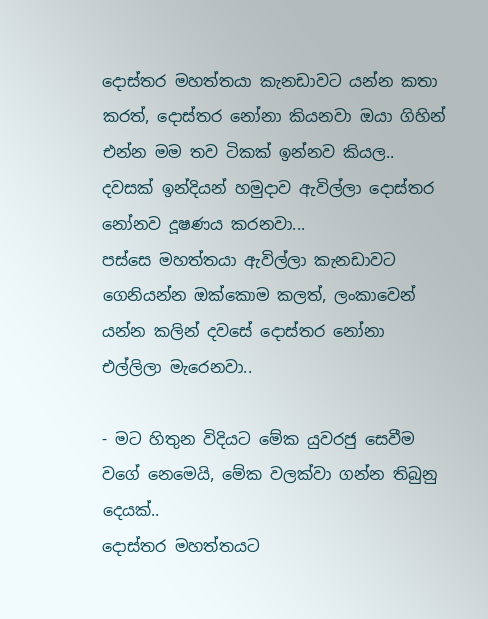දොස්තර මහත්තයා කැනඩාවට යන්න කතා කරත්, දොස්තර නෝනා කියනවා ඔයා ගිහින් එන්න මම තව ටිකක් ඉන්නව කියල..
දවසක් ඉන්දියන් හමුදාව ඇවිල්ලා දොස්තර නෝනව දූෂණය කරනවා...
පස්සෙ මහත්තයා ඇවිල්ලා කැනඩාවට ගෙනියන්න ඔක්කොම කලත්, ලංකාවෙන් යන්න කලින් දවසේ දොස්තර නෝනා එල්ලිලා මැරෙනවා..

- මට හිතුන විදියට මේක යුවරජු සෙවීම වගේ නෙමෙයි, මේක වලක්වා ගන්න තිබුනු දෙයක්..
දොස්තර මහත්තයට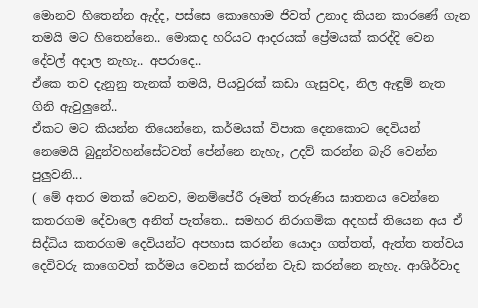මොනව හිතෙන්න ඇද්ද, පස්සෙ කොහොම ජිවත් උනාද කියන කාරණේ ගැන තමයි මට හිතෙන්නෙ.. මොකද හරියට ආදරයක් ප්‍රේමයක් කරද්දි වෙන දේවල් අදාල නැහැ.. අපරාදෙ..
ඒකෙ තව දැනුනු තැනක් තමයි, පියවුරක් කඩා ගැසුවද, නිල ඇඳුම් නැත ගිනි ඇවුලුනේ..
ඒකට මට කියන්න තියෙන්නෙ, කර්මයක් විපාක දෙනකොට දෙවියන් නෙමෙයි බුදුන්වහන්සේටවත් පේන්නෙ නැහැ, උදව් කරන්න බැරි වෙන්න පුලුවනි...
( මේ අතර මතක් වෙනව, මනම්පේරී රූමත් තරුණිය ඝාතනය වෙන්නෙ කතරගම දේවාලෙ අනිත් පැත්තෙ.. සමහර නිරාගමික අදහස් තියෙන අය ඒ සිද්ධිය කතරගම දෙවියන්ට අපහාස කරන්න යොදා ගත්තත්, ඇත්ත තත්වය දෙවිවරු කාගෙවත් කර්මය වෙනස් කරන්න වැඩ කරන්නෙ නැහැ. ආශිර්වාද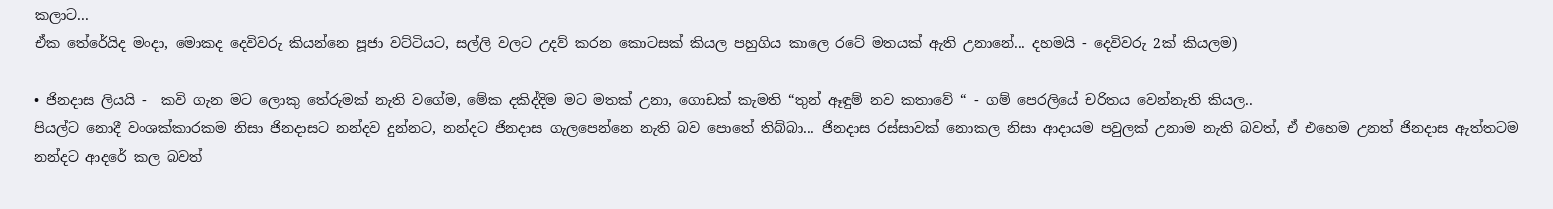කලාට...
ඒක තේරේයිද මංදා, මොකද දෙවිවරු කියන්නෙ පූජා වට්ටියට, සල්ලි වලට උදව් කරන කොටසක් කියල පහුගිය කාලෙ රටේ මතයක් ඇති උනානේ... දහමයි - දෙවිවරු 2ක් කියලම)

• ජිනදාස ලියයි -  කවි ගැන මට ලොකු තේරුමක් නැති වගේම, මේක දකිද්දිම මට මතක් උනා, ගොඩක් කැමති “තුන් ඈඳුම් නව කතාවේ “ - ගම් පෙරලියේ චරිතය වෙන්නැති කියල..
පියල්ට නොදී වංශක්කාරකම නිසා ජිනදාසට නන්දව දුන්නට, නන්දට ජිනදාස ගැලපෙන්නෙ නැති බව පොතේ තිබ්බා... ජිනදාස රස්සාවක් නොකල නිසා ආදායම පවුලක් උනාම නැති බවත්, ඒ එහෙම උනත් ජිනදාස ඇත්තටම නන්දට ආදරේ කල බවත්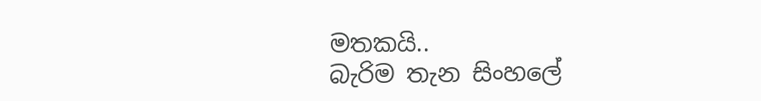මතකයි..
බැරිම තැන සිංහලේ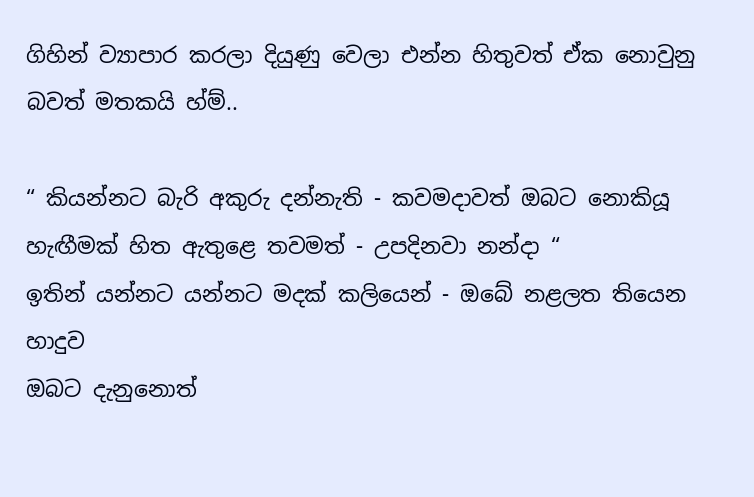ගිහින් ව්‍යාපාර කරලා දියුණු වෙලා එන්න හිතුවත් ඒක නොවුනු බවත් මතකයි හ්ම්..

“ කියන්නට බැරි අකුරු දන්නැති - කවමදාවත් ඔබට නොකියූ
හැඟීමක් හිත ඇතුළෙ තවමත් - උපදිනවා නන්දා “
ඉතින් යන්නට යන්නට මදක් කලියෙන් - ඔබේ නළලත තියෙන හාදුව
ඔබට දැනුනොත්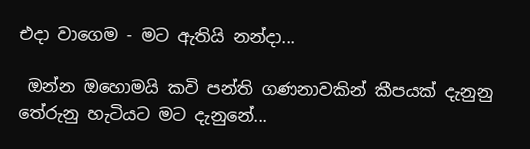එදා වාගෙම - මට ඇතියි නන්දා...

 ඔන්න ඔහොමයි කවි පන්ති ගණනාවකින් කීපයක් දැනුනු තේරුනු හැටියට මට දැනුනේ...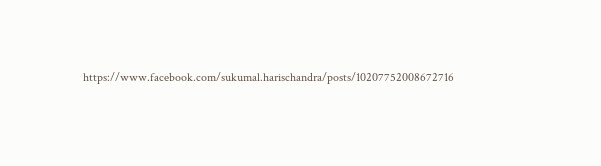https://www.facebook.com/sukumal.harischandra/posts/10207752008672716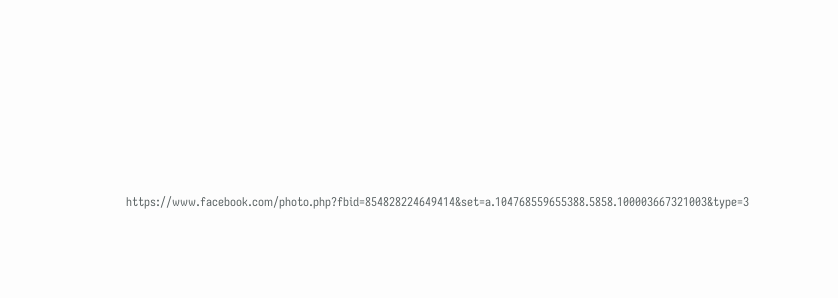https://www.facebook.com/photo.php?fbid=854828224649414&set=a.104768559655388.5858.100003667321003&type=3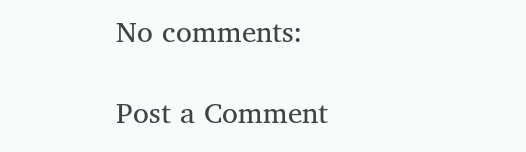No comments:

Post a Comment